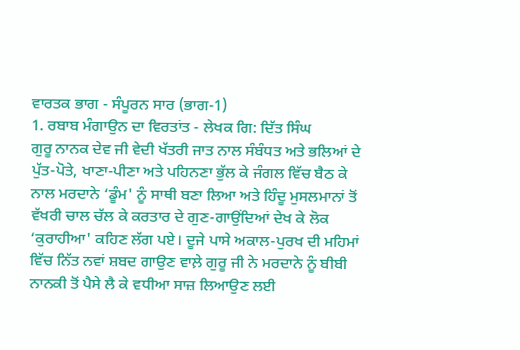ਵਾਰਤਕ ਭਾਗ - ਸੰਪੂਰਨ ਸਾਰ (ਭਾਗ-1)
1. ਰਬਾਬ ਮੰਗਾਉਨ ਦਾ ਵਿਰਤਾਂਤ - ਲੇਖਕ ਗਿ: ਦਿੱਤ ਸਿੰਘ
ਗੁਰੂ ਨਾਨਕ ਦੇਵ ਜੀ ਵੇਦੀ ਖੱਤਰੀ ਜਾਤ ਨਾਲ ਸੰਬੰਧਤ ਅਤੇ ਭਲਿਆਂ ਦੇ ਪੁੱਤ-ਪੋਤੇ, ਖਾਣਾ-ਪੀਣਾ ਅਤੇ ਪਹਿਨਣਾ ਭੁੱਲ ਕੇ ਜੰਗਲ ਵਿੱਚ ਬੈਠ ਕੇ ਨਾਲ ਮਰਦਾਨੇ ‘ਡੂੰਮ' ਨੂੰ ਸਾਥੀ ਬਣਾ ਲਿਆ ਅਤੇ ਹਿੰਦੂ ਮੁਸਲਮਾਨਾਂ ਤੋਂ ਵੱਖਰੀ ਚਾਲ ਚੱਲ ਕੇ ਕਰਤਾਰ ਦੇ ਗੁਣ-ਗਾਉਂਦਿਆਂ ਦੇਖ ਕੇ ਲੋਕ ‘ਕੁਰਾਹੀਆ' ਕਹਿਣ ਲੱਗ ਪਏ। ਦੂਜੇ ਪਾਸੇ ਅਕਾਲ-ਪੁਰਖ ਦੀ ਮਹਿਮਾਂ ਵਿੱਚ ਨਿੱਤ ਨਵਾਂ ਸ਼ਬਦ ਗਾਉਣ ਵਾਲ਼ੇ ਗੁਰੂ ਜੀ ਨੇ ਮਰਦਾਨੇ ਨੂੰ ਬੀਬੀ ਨਾਨਕੀ ਤੋਂ ਪੈਸੇ ਲੈ ਕੇ ਵਧੀਆ ਸਾਜ਼ ਲਿਆਉਣ ਲਈ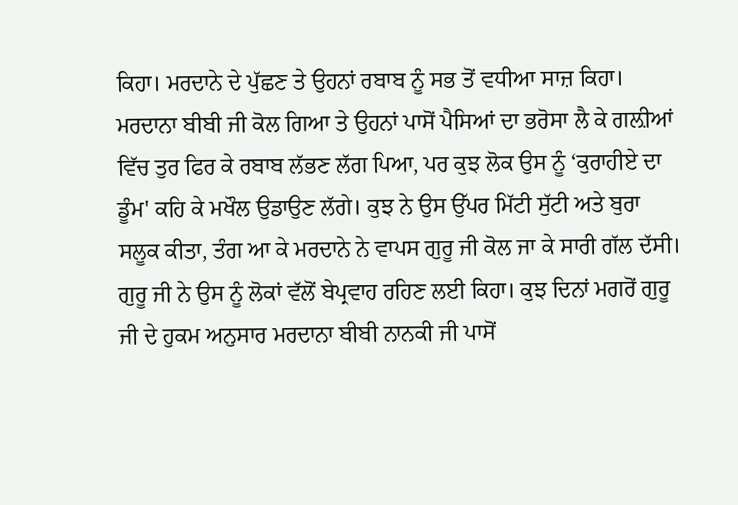ਕਿਹਾ। ਮਰਦਾਨੇ ਦੇ ਪੁੱਛਣ ਤੇ ਉਹਨਾਂ ਰਬਾਬ ਨੂੰ ਸਭ ਤੋਂ ਵਧੀਆ ਸਾਜ਼ ਕਿਹਾ। ਮਰਦਾਨਾ ਬੀਬੀ ਜੀ ਕੋਲ ਗਿਆ ਤੇ ਉਹਨਾਂ ਪਾਸੋਂ ਪੈਸਿਆਂ ਦਾ ਭਰੋਸਾ ਲੈ ਕੇ ਗਲ਼ੀਆਂ ਵਿੱਚ ਤੁਰ ਫਿਰ ਕੇ ਰਬਾਬ ਲੱਭਣ ਲੱਗ ਪਿਆ, ਪਰ ਕੁਝ ਲੋਕ ਉਸ ਨੂੰ ‘ਕੁਰਾਹੀਏ ਦਾ ਡੂੰਮ' ਕਹਿ ਕੇ ਮਖੌਲ ਉਡਾਉਣ ਲੱਗੇ। ਕੁਝ ਨੇ ਉਸ ਉੱਪਰ ਮਿੱਟੀ ਸੁੱਟੀ ਅਤੇ ਬੁਰਾ ਸਲੂਕ ਕੀਤਾ, ਤੰਗ ਆ ਕੇ ਮਰਦਾਨੇ ਨੇ ਵਾਪਸ ਗੁਰੂ ਜੀ ਕੋਲ ਜਾ ਕੇ ਸਾਰੀ ਗੱਲ ਦੱਸੀ। ਗੁਰੂ ਜੀ ਨੇ ਉਸ ਨੂੰ ਲੋਕਾਂ ਵੱਲੋਂ ਬੇਪ੍ਰਵਾਹ ਰਹਿਣ ਲਈ ਕਿਹਾ। ਕੁਝ ਦਿਨਾਂ ਮਗਰੋਂ ਗੁਰੂ ਜੀ ਦੇ ਹੁਕਮ ਅਨੁਸਾਰ ਮਰਦਾਨਾ ਬੀਬੀ ਨਾਨਕੀ ਜੀ ਪਾਸੋਂ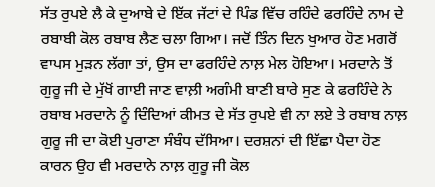ਸੱਤ ਰੁਪਏ ਲੈ ਕੇ ਦੁਆਬੇ ਦੇ ਇੱਕ ਜੱਟਾਂ ਦੇ ਪਿੰਡ ਵਿੱਚ ਰਹਿੰਦੇ ਫਰਹਿੰਦੇ ਨਾਮ ਦੇ ਰਬਾਬੀ ਕੋਲ ਰਬਾਬ ਲੈਣ ਚਲਾ ਗਿਆ। ਜਦੋਂ ਤਿੰਨ ਦਿਨ ਖੁਆਰ ਹੋਣ ਮਗਰੋਂ ਵਾਪਸ ਮੁੜਨ ਲੱਗਾ ਤਾਂ, ਉਸ ਦਾ ਫਰਹਿੰਦੇ ਨਾਲ਼ ਮੇਲ ਹੋਇਆ। ਮਰਦਾਨੇ ਤੋਂ ਗੁਰੂ ਜੀ ਦੇ ਮੁੱਖੋਂ ਗਾਈ ਜਾਣ ਵਾਲ਼ੀ ਅਗੰਮੀ ਬਾਣੀ ਬਾਰੇ ਸੁਣ ਕੇ ਫਰਹਿੰਦੇ ਨੇ ਰਬਾਬ ਮਰਦਾਨੇ ਨੂੰ ਦਿੰਦਿਆਂ ਕੀਮਤ ਦੇ ਸੱਤ ਰੁਪਏ ਵੀ ਨਾ ਲਏ ਤੇ ਰਬਾਬ ਨਾਲ਼ ਗੁਰੂ ਜੀ ਦਾ ਕੋਈ ਪੁਰਾਣਾ ਸੰਬੰਧ ਦੱਸਿਆ। ਦਰਸ਼ਨਾਂ ਦੀ ਇੱਛਾ ਪੈਦਾ ਹੋਣ ਕਾਰਨ ਉਹ ਵੀ ਮਰਦਾਨੇ ਨਾਲ਼ ਗੁਰੂ ਜੀ ਕੋਲ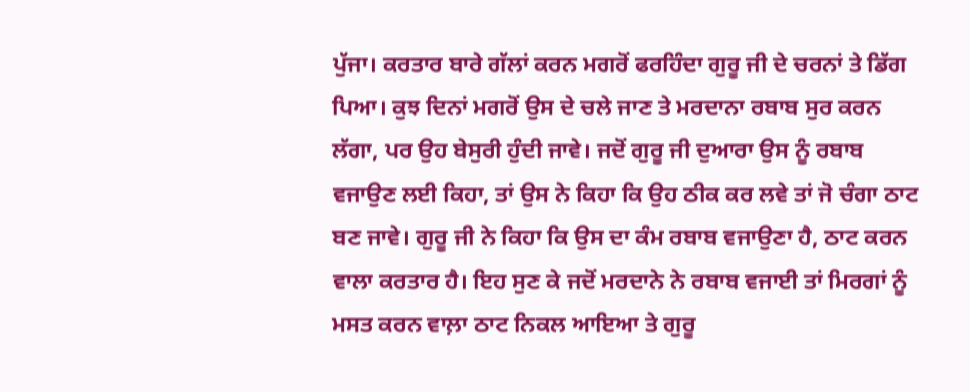ਪੁੱਜਾ। ਕਰਤਾਰ ਬਾਰੇ ਗੱਲਾਂ ਕਰਨ ਮਗਰੋਂ ਫਰਹਿੰਦਾ ਗੁਰੂ ਜੀ ਦੇ ਚਰਨਾਂ ਤੇ ਡਿੱਗ ਪਿਆ। ਕੁਝ ਦਿਨਾਂ ਮਗਰੋਂ ਉਸ ਦੇ ਚਲੇ ਜਾਣ ਤੇ ਮਰਦਾਨਾ ਰਬਾਬ ਸੁਰ ਕਰਨ ਲੱਗਾ, ਪਰ ਉਹ ਬੇਸੁਰੀ ਹੁੰਦੀ ਜਾਵੇ। ਜਦੋਂ ਗੁਰੂ ਜੀ ਦੁਆਰਾ ਉਸ ਨੂੰ ਰਬਾਬ ਵਜਾਉਣ ਲਈ ਕਿਹਾ, ਤਾਂ ਉਸ ਨੇ ਕਿਹਾ ਕਿ ਉਹ ਠੀਕ ਕਰ ਲਵੇ ਤਾਂ ਜੋ ਚੰਗਾ ਠਾਟ ਬਣ ਜਾਵੇ। ਗੁਰੂ ਜੀ ਨੇ ਕਿਹਾ ਕਿ ਉਸ ਦਾ ਕੰਮ ਰਬਾਬ ਵਜਾਉਣਾ ਹੈ, ਠਾਟ ਕਰਨ ਵਾਲਾ ਕਰਤਾਰ ਹੈ। ਇਹ ਸੁਣ ਕੇ ਜਦੋਂ ਮਰਦਾਨੇ ਨੇ ਰਬਾਬ ਵਜਾਈ ਤਾਂ ਮਿਰਗਾਂ ਨੂੰ ਮਸਤ ਕਰਨ ਵਾਲ਼ਾ ਠਾਟ ਨਿਕਲ ਆਇਆ ਤੇ ਗੁਰੂ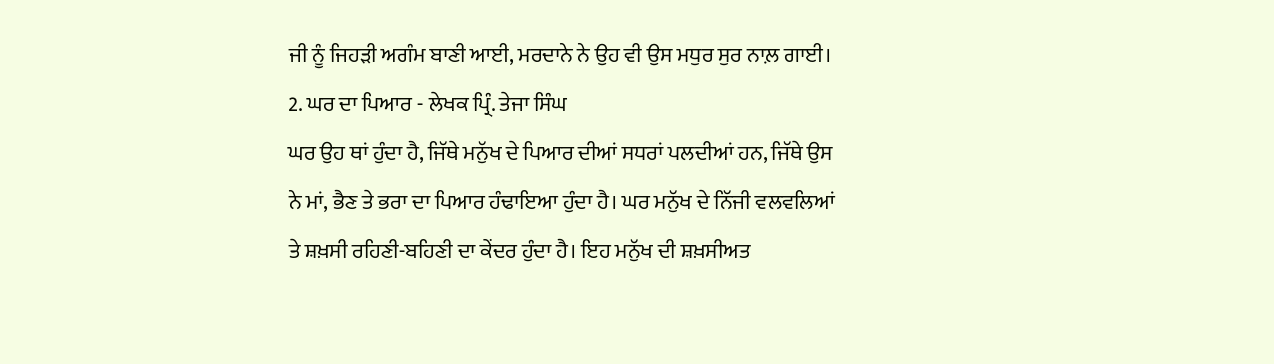ਜੀ ਨੂੰ ਜਿਹੜੀ ਅਗੰਮ ਬਾਣੀ ਆਈ, ਮਰਦਾਨੇ ਨੇ ਉਹ ਵੀ ਉਸ ਮਧੁਰ ਸੁਰ ਨਾਲ਼ ਗਾਈ।
2. ਘਰ ਦਾ ਪਿਆਰ - ਲੇਖਕ ਪ੍ਰਿੰ. ਤੇਜਾ ਸਿੰਘ
ਘਰ ਉਹ ਥਾਂ ਹੁੰਦਾ ਹੈ, ਜਿੱਥੇ ਮਨੁੱਖ ਦੇ ਪਿਆਰ ਦੀਆਂ ਸਧਰਾਂ ਪਲਦੀਆਂ ਹਨ, ਜਿੱਥੇ ਉਸ ਨੇ ਮਾਂ, ਭੈਣ ਤੇ ਭਰਾ ਦਾ ਪਿਆਰ ਹੰਢਾਇਆ ਹੁੰਦਾ ਹੈ। ਘਰ ਮਨੁੱਖ ਦੇ ਨਿੱਜੀ ਵਲਵਲਿਆਂ ਤੇ ਸ਼ਖ਼ਸੀ ਰਹਿਣੀ-ਬਹਿਣੀ ਦਾ ਕੇਂਦਰ ਹੁੰਦਾ ਹੈ। ਇਹ ਮਨੁੱਖ ਦੀ ਸ਼ਖ਼ਸੀਅਤ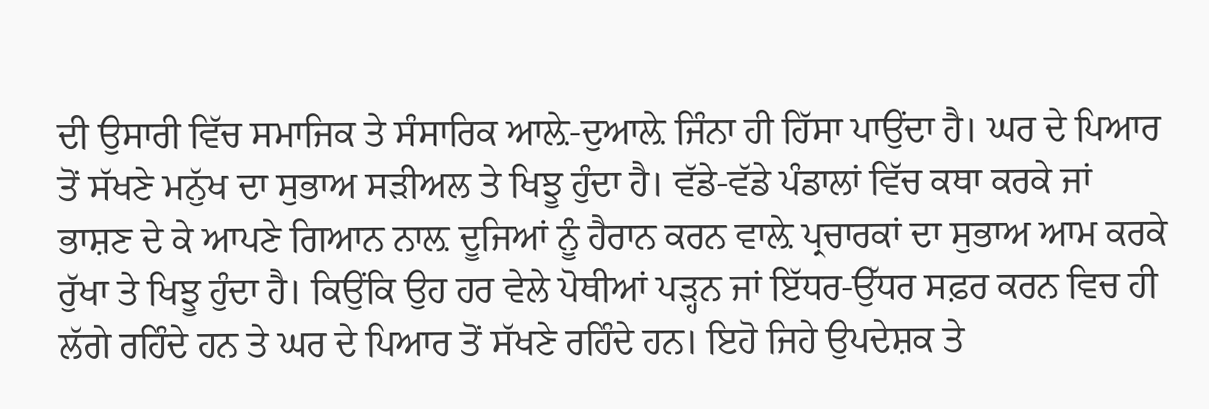ਦੀ ਉਸਾਰੀ ਵਿੱਚ ਸਮਾਜਿਕ ਤੇ ਸੰਸਾਰਿਕ ਆਲ਼ੇ-ਦੁਆਲ਼ੇ ਜਿੰਨਾ ਹੀ ਹਿੱਸਾ ਪਾਉਂਦਾ ਹੈ। ਘਰ ਦੇ ਪਿਆਰ ਤੋਂ ਸੱਖਣੇ ਮਨੁੱਖ ਦਾ ਸੁਭਾਅ ਸੜੀਅਲ ਤੇ ਖਿਝੂ ਹੁੰਦਾ ਹੈ। ਵੱਡੇ-ਵੱਡੇ ਪੰਡਾਲਾਂ ਵਿੱਚ ਕਥਾ ਕਰਕੇ ਜਾਂ ਭਾਸ਼ਣ ਦੇ ਕੇ ਆਪਣੇ ਗਿਆਨ ਨਾਲ਼ ਦੂਜਿਆਂ ਨੂੰ ਹੈਰਾਨ ਕਰਨ ਵਾਲ਼ੇ ਪ੍ਰਚਾਰਕਾਂ ਦਾ ਸੁਭਾਅ ਆਮ ਕਰਕੇ ਰੁੱਖਾ ਤੇ ਖਿਝੂ ਹੁੰਦਾ ਹੈ। ਕਿਉਂਕਿ ਉਹ ਹਰ ਵੇਲੇ ਪੋਥੀਆਂ ਪੜ੍ਹਨ ਜਾਂ ਇੱਧਰ-ਉੱਧਰ ਸਫ਼ਰ ਕਰਨ ਵਿਚ ਹੀ ਲੱਗੇ ਰਹਿੰਦੇ ਹਨ ਤੇ ਘਰ ਦੇ ਪਿਆਰ ਤੋਂ ਸੱਖਣੇ ਰਹਿੰਦੇ ਹਨ। ਇਹੋ ਜਿਹੇ ਉਪਦੇਸ਼ਕ ਤੇ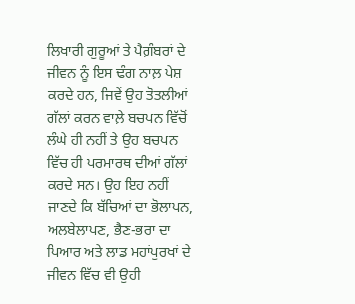ਲਿਖਾਰੀ ਗੁਰੂਆਂ ਤੇ ਪੈਗ਼ੰਬਰਾਂ ਦੇ ਜੀਵਨ ਨੂੰ ਇਸ ਢੰਗ ਨਾਲ਼ ਪੇਸ਼ ਕਰਦੇ ਹਨ, ਜਿਵੇਂ ਉਹ ਤੋਤਲੀਆਂ ਗੱਲਾਂ ਕਰਨ ਵਾਲ਼ੇ ਬਚਪਨ ਵਿੱਚੋਂ ਲੰਘੇ ਹੀ ਨਹੀਂ ਤੇ ਉਹ ਬਚਪਨ ਵਿੱਚ ਹੀ ਪਰਮਾਰਥ ਦੀਆਂ ਗੱਲਾਂ ਕਰਦੇ ਸਨ। ਉਹ ਇਹ ਨਹੀਂ ਜਾਣਦੇ ਕਿ ਬੱਚਿਆਂ ਦਾ ਭੋਲਾਪਨ, ਅਲਬੇਲਾਪਣ, ਭੈਣ-ਭਰਾ ਦਾ ਪਿਆਰ ਅਤੇ ਲਾਡ ਮਹਾਂਪੁਰਖਾਂ ਦੇ ਜੀਵਨ ਵਿੱਚ ਵੀ ਉਹੀ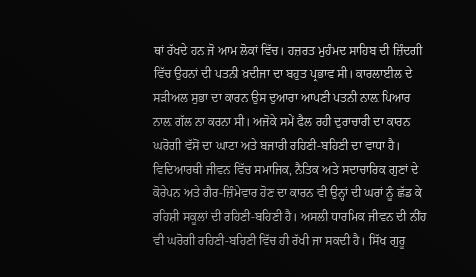ਥਾਂ ਰੱਖਦੇ ਹਨ ਜੋ ਆਮ ਲੋਕਾਂ ਵਿੱਚ। ਹਜ਼ਰਤ ਮੁਹੰਮਦ ਸਾਹਿਬ ਦੀ ਜ਼ਿੰਦਗੀ ਵਿੱਚ ਉਹਨਾਂ ਦੀ ਪਤਨੀ ਖ਼ਦੀਜਾ ਦਾ ਬਹੁਤ ਪ੍ਰਭਾਵ ਸੀ। ਕਾਰਲਾਈਲ ਦੇ ਸੜੀਅਲ ਸੁਭਾ ਦਾ ਕਾਰਨ ਉਸ ਦੁਆਰਾ ਆਪਣੀ ਪਤਨੀ ਨਾਲ਼ ਪਿਆਰ ਨਾਲ਼ ਗੱਲ ਨਾ ਕਰਨਾ ਸੀ। ਅਜੋਕੇ ਸਮੇਂ ਫੈਲ ਰਹੀ ਦੁਰਾਚਾਰੀ ਦਾ ਕਾਰਨ ਘਰੋਗੀ ਵੱਸੋਂ ਦਾ ਘਾਟਾ ਅਤੇ ਬਜਾਰੀ ਰਹਿਣੀ-ਬਹਿਣੀ ਦਾ ਵਾਧਾ ਹੈ। ਵਿਦਿਆਰਥੀ ਜੀਵਨ ਵਿੱਚ ਸਮਾਜਿਕ, ਨੈਤਿਕ ਅਤੇ ਸਦਾਚਾਰਿਕ ਗੁਣਾਂ ਦੇ ਕੋਰੇਪਨ ਅਤੇ ਗੈਰ-ਜ਼ਿੰਮੇਵਾਰ ਹੋਣ ਦਾ ਕਾਰਨ ਵੀ ਉਨ੍ਹਾਂ ਦੀ ਘਰਾਂ ਨੂੰ ਛੱਡ ਕੇ ਰਹਿਸ਼ੀ ਸਕੂਲਾਂ ਦੀ ਰਹਿਣੀ-ਬਹਿਣੀ ਹੈ। ਅਸਲੀ ਧਾਰਮਿਕ ਜੀਵਨ ਦੀ ਨੀਂਹ ਵੀ ਘਰੋਗੀ ਰਹਿਣੀ-ਬਹਿਣੀ ਵਿੱਚ ਹੀ ਰੱਖੀ ਜਾ ਸਕਦੀ ਹੈ। ਸਿੱਖ ਗੁਰੂ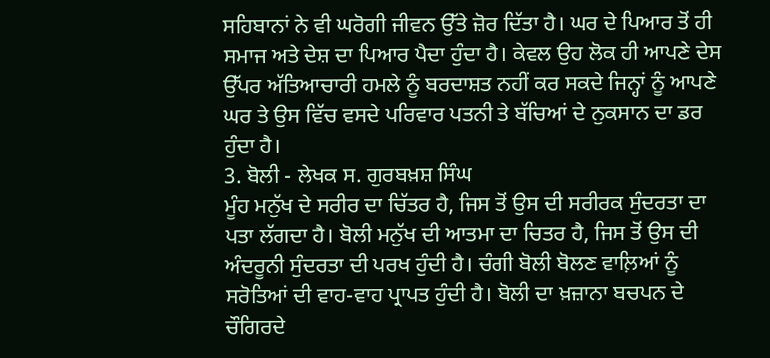ਸਹਿਬਾਨਾਂ ਨੇ ਵੀ ਘਰੋਗੀ ਜੀਵਨ ਉੱਤੇ ਜ਼ੋਰ ਦਿੱਤਾ ਹੈ। ਘਰ ਦੇ ਪਿਆਰ ਤੋਂ ਹੀ ਸਮਾਜ ਅਤੇ ਦੇਸ਼ ਦਾ ਪਿਆਰ ਪੈਦਾ ਹੁੰਦਾ ਹੈ। ਕੇਵਲ ਉਹ ਲੋਕ ਹੀ ਆਪਣੇ ਦੇਸ ਉੱਪਰ ਅੱਤਿਆਚਾਰੀ ਹਮਲੇ ਨੂੰ ਬਰਦਾਸ਼ਤ ਨਹੀਂ ਕਰ ਸਕਦੇ ਜਿਨ੍ਹਾਂ ਨੂੰ ਆਪਣੇ ਘਰ ਤੇ ਉਸ ਵਿੱਚ ਵਸਦੇ ਪਰਿਵਾਰ ਪਤਨੀ ਤੇ ਬੱਚਿਆਂ ਦੇ ਨੁਕਸਾਨ ਦਾ ਡਰ ਹੁੰਦਾ ਹੈ।
3. ਬੋਲੀ - ਲੇਖਕ ਸ. ਗੁਰਬਖ਼ਸ਼ ਸਿੰਘ
ਮੂੰਹ ਮਨੁੱਖ ਦੇ ਸਰੀਰ ਦਾ ਚਿੱਤਰ ਹੈ, ਜਿਸ ਤੋਂ ਉਸ ਦੀ ਸਰੀਰਕ ਸੁੰਦਰਤਾ ਦਾ ਪਤਾ ਲੱਗਦਾ ਹੈ। ਬੋਲੀ ਮਨੁੱਖ ਦੀ ਆਤਮਾ ਦਾ ਚਿਤਰ ਹੈ, ਜਿਸ ਤੋਂ ਉਸ ਦੀ ਅੰਦਰੂਨੀ ਸੁੰਦਰਤਾ ਦੀ ਪਰਖ ਹੁੰਦੀ ਹੈ। ਚੰਗੀ ਬੋਲੀ ਬੋਲਣ ਵਾਲ਼ਿਆਂ ਨੂੰ ਸਰੋਤਿਆਂ ਦੀ ਵਾਹ-ਵਾਹ ਪ੍ਰਾਪਤ ਹੁੰਦੀ ਹੈ। ਬੋਲੀ ਦਾ ਖ਼ਜ਼ਾਨਾ ਬਚਪਨ ਦੇ ਚੌਗਿਰਦੇ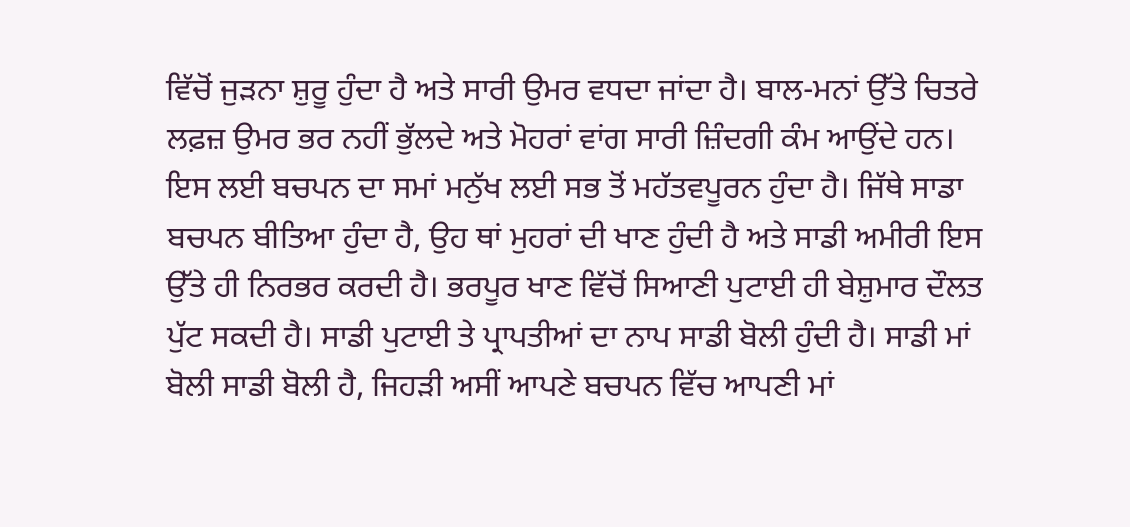ਵਿੱਚੋਂ ਜੁੜਨਾ ਸ਼ੁਰੂ ਹੁੰਦਾ ਹੈ ਅਤੇ ਸਾਰੀ ਉਮਰ ਵਧਦਾ ਜਾਂਦਾ ਹੈ। ਬਾਲ-ਮਨਾਂ ਉੱਤੇ ਚਿਤਰੇ ਲਫ਼ਜ਼ ਉਮਰ ਭਰ ਨਹੀਂ ਭੁੱਲਦੇ ਅਤੇ ਮੋਹਰਾਂ ਵਾਂਗ ਸਾਰੀ ਜ਼ਿੰਦਗੀ ਕੰਮ ਆਉਂਦੇ ਹਨ। ਇਸ ਲਈ ਬਚਪਨ ਦਾ ਸਮਾਂ ਮਨੁੱਖ ਲਈ ਸਭ ਤੋਂ ਮਹੱਤਵਪੂਰਨ ਹੁੰਦਾ ਹੈ। ਜਿੱਥੇ ਸਾਡਾ ਬਚਪਨ ਬੀਤਿਆ ਹੁੰਦਾ ਹੈ, ਉਹ ਥਾਂ ਮੁਹਰਾਂ ਦੀ ਖਾਣ ਹੁੰਦੀ ਹੈ ਅਤੇ ਸਾਡੀ ਅਮੀਰੀ ਇਸ ਉੱਤੇ ਹੀ ਨਿਰਭਰ ਕਰਦੀ ਹੈ। ਭਰਪੂਰ ਖਾਣ ਵਿੱਚੋਂ ਸਿਆਣੀ ਪੁਟਾਈ ਹੀ ਬੇਸ਼ੁਮਾਰ ਦੌਲਤ ਪੁੱਟ ਸਕਦੀ ਹੈ। ਸਾਡੀ ਪੁਟਾਈ ਤੇ ਪ੍ਰਾਪਤੀਆਂ ਦਾ ਨਾਪ ਸਾਡੀ ਬੋਲੀ ਹੁੰਦੀ ਹੈ। ਸਾਡੀ ਮਾਂ ਬੋਲੀ ਸਾਡੀ ਬੋਲੀ ਹੈ, ਜਿਹੜੀ ਅਸੀਂ ਆਪਣੇ ਬਚਪਨ ਵਿੱਚ ਆਪਣੀ ਮਾਂ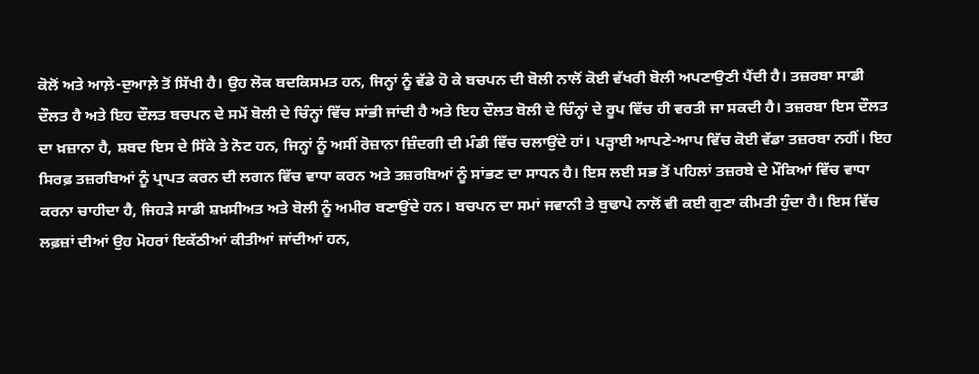ਕੋਲੋਂ ਅਤੇ ਆਲ਼ੇ-ਦੁਆਲ਼ੇ ਤੋਂ ਸਿੱਖੀ ਹੈ। ਉਹ ਲੋਕ ਬਦਕਿਸਮਤ ਹਨ, ਜਿਨ੍ਹਾਂ ਨੂੰ ਵੱਡੇ ਹੋ ਕੇ ਬਚਪਨ ਦੀ ਬੋਲੀ ਨਾਲੋਂ ਕੋਈ ਵੱਖਰੀ ਬੋਲੀ ਅਪਣਾਉਣੀ ਪੈਂਦੀ ਹੈ। ਤਜ਼ਰਬਾ ਸਾਡੀ ਦੌਲਤ ਹੈ ਅਤੇ ਇਹ ਦੌਲਤ ਬਚਪਨ ਦੇ ਸਮੇਂ ਬੋਲੀ ਦੇ ਚਿੰਨ੍ਹਾਂ ਵਿੱਚ ਸਾਂਭੀ ਜਾਂਦੀ ਹੈ ਅਤੇ ਇਹ ਦੌਲਤ ਬੋਲੀ ਦੇ ਚਿੰਨ੍ਹਾਂ ਦੇ ਰੂਪ ਵਿੱਚ ਹੀ ਵਰਤੀ ਜਾ ਸਕਦੀ ਹੈ। ਤਜ਼ਰਬਾ ਇਸ ਦੌਲਤ ਦਾ ਖ਼ਜ਼ਾਨਾ ਹੈ, ਸ਼ਬਦ ਇਸ ਦੇ ਸਿੱਕੇ ਤੇ ਨੋਟ ਹਨ, ਜਿਨ੍ਹਾਂ ਨੂੰ ਅਸੀਂ ਰੋਜ਼ਾਨਾ ਜ਼ਿੰਦਗੀ ਦੀ ਮੰਡੀ ਵਿੱਚ ਚਲਾਉਂਦੇ ਹਾਂ। ਪੜ੍ਹਾਈ ਆਪਣੇ-ਆਪ ਵਿੱਚ ਕੋਈ ਵੱਡਾ ਤਜ਼ਰਬਾ ਨਹੀਂ। ਇਹ ਸਿਰਫ਼ ਤਜ਼ਰਬਿਆਂ ਨੂੰ ਪ੍ਰਾਪਤ ਕਰਨ ਦੀ ਲਗਨ ਵਿੱਚ ਵਾਧਾ ਕਰਨ ਅਤੇ ਤਜ਼ਰਬਿਆਂ ਨੂੰ ਸਾਂਭਣ ਦਾ ਸਾਧਨ ਹੈ। ਇਸ ਲਈ ਸਭ ਤੋਂ ਪਹਿਲਾਂ ਤਜ਼ਰਬੇ ਦੇ ਮੌਕਿਆਂ ਵਿੱਚ ਵਾਧਾ ਕਰਨਾ ਚਾਹੀਦਾ ਹੈ, ਜਿਹੜੇ ਸਾਡੀ ਸ਼ਖ਼ਸੀਅਤ ਅਤੇ ਬੋਲੀ ਨੂੰ ਅਮੀਰ ਬਣਾਉਂਦੇ ਹਨ। ਬਚਪਨ ਦਾ ਸਮਾਂ ਜਵਾਨੀ ਤੇ ਬੁਢਾਪੇ ਨਾਲੋਂ ਵੀ ਕਈ ਗੁਣਾ ਕੀਮਤੀ ਹੁੰਦਾ ਹੈ। ਇਸ ਵਿੱਚ ਲਫ਼ਜ਼ਾਂ ਦੀਆਂ ਉਹ ਮੋਹਰਾਂ ਇਕੱਠੀਆਂ ਕੀਤੀਆਂ ਜਾਂਦੀਆਂ ਹਨ,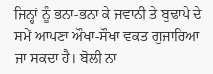ਜਿਨ੍ਹਾਂ ਨੂੰ ਭਨਾ-ਭਨਾ ਕੇ ਜਵਾਨੀ ਤੇ ਬੁਢਾਪੇ ਦੇ ਸਮੇਂ ਆਪਣਾ ਔਖਾ-ਸੌਖਾ ਵਕਤ ਗੁਜਾਰਿਆ ਜਾ ਸਕਦਾ ਹੈ। ਬੋਲੀ ਨਾ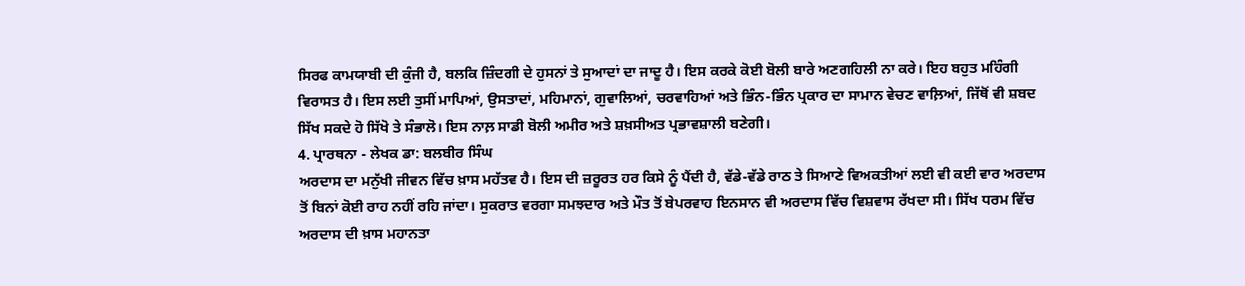ਸਿਰਫ ਕਾਮਯਾਬੀ ਦੀ ਕੁੰਜੀ ਹੈ, ਬਲਕਿ ਜ਼ਿੰਦਗੀ ਦੇ ਹੁਸਨਾਂ ਤੇ ਸੁਆਦਾਂ ਦਾ ਜਾਦੂ ਹੈ। ਇਸ ਕਰਕੇ ਕੋਈ ਬੋਲੀ ਬਾਰੇ ਅਣਗਹਿਲੀ ਨਾ ਕਰੇ। ਇਹ ਬਹੁਤ ਮਹਿੰਗੀ ਵਿਰਾਸਤ ਹੈ। ਇਸ ਲਈ ਤੁਸੀਂ ਮਾਪਿਆਂ, ਉਸਤਾਦਾਂ, ਮਹਿਮਾਨਾਂ, ਗੁਵਾਲਿਆਂ, ਚਰਵਾਹਿਆਂ ਅਤੇ ਭਿੰਨ-ਭਿੰਨ ਪ੍ਰਕਾਰ ਦਾ ਸਾਮਾਨ ਵੇਚਣ ਵਾਲ਼ਿਆਂ, ਜਿੱਥੋਂ ਵੀ ਸ਼ਬਦ ਸਿੱਖ ਸਕਦੇ ਹੋ ਸਿੱਖੋ ਤੇ ਸੰਭਾਲੋ। ਇਸ ਨਾਲ਼ ਸਾਡੀ ਬੋਲੀ ਅਮੀਰ ਅਤੇ ਸ਼ਖ਼ਸੀਅਤ ਪ੍ਰਭਾਵਸ਼ਾਲੀ ਬਣੇਗੀ।
4. ਪ੍ਰਾਰਥਨਾ - ਲੇਖਕ ਡਾ: ਬਲਬੀਰ ਸਿੰਘ
ਅਰਦਾਸ ਦਾ ਮਨੁੱਖੀ ਜੀਵਨ ਵਿੱਚ ਖ਼ਾਸ ਮਹੱਤਵ ਹੈ। ਇਸ ਦੀ ਜ਼ਰੂਰਤ ਹਰ ਕਿਸੇ ਨੂੰ ਪੈਂਦੀ ਹੈ, ਵੱਡੇ-ਵੱਡੇ ਰਾਠ ਤੇ ਸਿਆਣੇ ਵਿਅਕਤੀਆਂ ਲਈ ਵੀ ਕਈ ਵਾਰ ਅਰਦਾਸ ਤੋਂ ਬਿਨਾਂ ਕੋਈ ਰਾਹ ਨਹੀਂ ਰਹਿ ਜਾਂਦਾ। ਸੁਕਰਾਤ ਵਰਗਾ ਸਮਝਦਾਰ ਅਤੇ ਮੌਤ ਤੋਂ ਬੇਪਰਵਾਹ ਇਨਸਾਨ ਵੀ ਅਰਦਾਸ ਵਿੱਚ ਵਿਸ਼ਵਾਸ ਰੱਖਦਾ ਸੀ। ਸਿੱਖ ਧਰਮ ਵਿੱਚ ਅਰਦਾਸ ਦੀ ਖ਼ਾਸ ਮਹਾਨਤਾ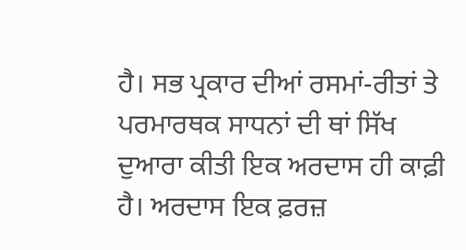ਹੈ। ਸਭ ਪ੍ਰਕਾਰ ਦੀਆਂ ਰਸਮਾਂ-ਰੀਤਾਂ ਤੇ ਪਰਮਾਰਥਕ ਸਾਧਨਾਂ ਦੀ ਥਾਂ ਸਿੱਖ ਦੁਆਰਾ ਕੀਤੀ ਇਕ ਅਰਦਾਸ ਹੀ ਕਾਫ਼ੀ ਹੈ। ਅਰਦਾਸ ਇਕ ਫ਼ਰਜ਼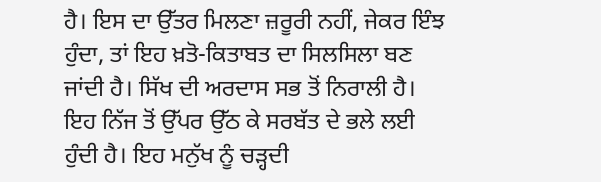ਹੈ। ਇਸ ਦਾ ਉੱਤਰ ਮਿਲਣਾ ਜ਼ਰੂਰੀ ਨਹੀਂ, ਜੇਕਰ ਇੰਝ ਹੁੰਦਾ, ਤਾਂ ਇਹ ਖ਼ਤੋ-ਕਿਤਾਬਤ ਦਾ ਸਿਲਸਿਲਾ ਬਣ ਜਾਂਦੀ ਹੈ। ਸਿੱਖ ਦੀ ਅਰਦਾਸ ਸਭ ਤੋਂ ਨਿਰਾਲੀ ਹੈ। ਇਹ ਨਿੱਜ ਤੋਂ ਉੱਪਰ ਉੱਠ ਕੇ ਸਰਬੱਤ ਦੇ ਭਲੇ ਲਈ ਹੁੰਦੀ ਹੈ। ਇਹ ਮਨੁੱਖ ਨੂੰ ਚੜ੍ਹਦੀ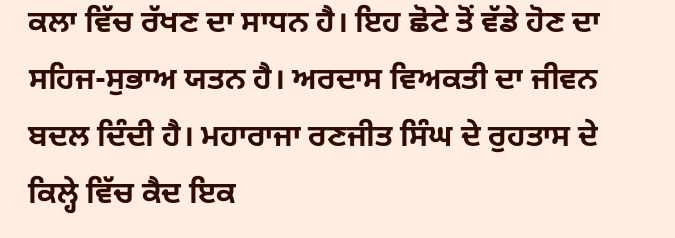ਕਲਾ ਵਿੱਚ ਰੱਖਣ ਦਾ ਸਾਧਨ ਹੈ। ਇਹ ਛੋਟੇ ਤੋਂ ਵੱਡੇ ਹੋਣ ਦਾ ਸਹਿਜ-ਸੁਭਾਅ ਯਤਨ ਹੈ। ਅਰਦਾਸ ਵਿਅਕਤੀ ਦਾ ਜੀਵਨ ਬਦਲ ਦਿੰਦੀ ਹੈ। ਮਹਾਰਾਜਾ ਰਣਜੀਤ ਸਿੰਘ ਦੇ ਰੁਹਤਾਸ ਦੇ ਕਿਲ੍ਹੇ ਵਿੱਚ ਕੈਦ ਇਕ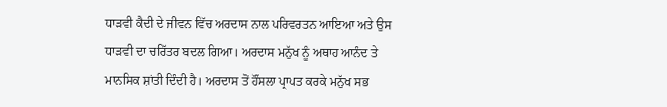ਧਾੜਵੀ ਕੈਦੀ ਦੇ ਜੀਵਨ ਵਿੱਚ ਅਰਦਾਸ ਨਾਲ ਪਰਿਵਰਤਨ ਆਇਆ ਅਤੇ ਉਸ ਧਾੜਵੀ ਦਾ ਚਰਿੱਤਰ ਬਦਲ ਗਿਆ। ਅਰਦਾਸ ਮਨੁੱਖ ਨੂੰ ਅਥਾਹ ਆਨੰਦ ਤੇ ਮਾਨਸਿਕ ਸ਼ਾਂਤੀ ਦਿੰਦੀ ਹੈ। ਅਰਦਾਸ ਤੋਂ ਹੌਂਸਲਾ ਪ੍ਰਾਪਤ ਕਰਕੇ ਮਨੁੱਖ ਸਭ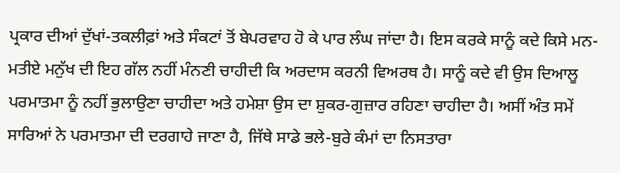ਪ੍ਰਕਾਰ ਦੀਆਂ ਦੁੱਖਾਂ-ਤਕਲੀਫ਼ਾਂ ਅਤੇ ਸੰਕਟਾਂ ਤੋਂ ਬੇਪਰਵਾਹ ਹੋ ਕੇ ਪਾਰ ਲੰਘ ਜਾਂਦਾ ਹੈ। ਇਸ ਕਰਕੇ ਸਾਨੂੰ ਕਦੇ ਕਿਸੇ ਮਨ-ਮਤੀਏ ਮਨੁੱਖ ਦੀ ਇਹ ਗੱਲ ਨਹੀਂ ਮੰਨਣੀ ਚਾਹੀਦੀ ਕਿ ਅਰਦਾਸ ਕਰਨੀ ਵਿਅਰਥ ਹੈ। ਸਾਨੂੰ ਕਦੇ ਵੀ ਉਸ ਦਿਆਲੂ ਪਰਮਾਤਮਾ ਨੂੰ ਨਹੀਂ ਭੁਲਾਉਣਾ ਚਾਹੀਦਾ ਅਤੇ ਹਮੇਸ਼ਾ ਉਸ ਦਾ ਸ਼ੁਕਰ-ਗੁਜ਼ਾਰ ਰਹਿਣਾ ਚਾਹੀਦਾ ਹੈ। ਅਸੀਂ ਅੰਤ ਸਮੇਂ ਸਾਰਿਆਂ ਨੇ ਪਰਮਾਤਮਾ ਦੀ ਦਰਗਾਹੇ ਜਾਣਾ ਹੈ, ਜਿੱਥੇ ਸਾਡੇ ਭਲੇ-ਬੁਰੇ ਕੰਮਾਂ ਦਾ ਨਿਸਤਾਰਾ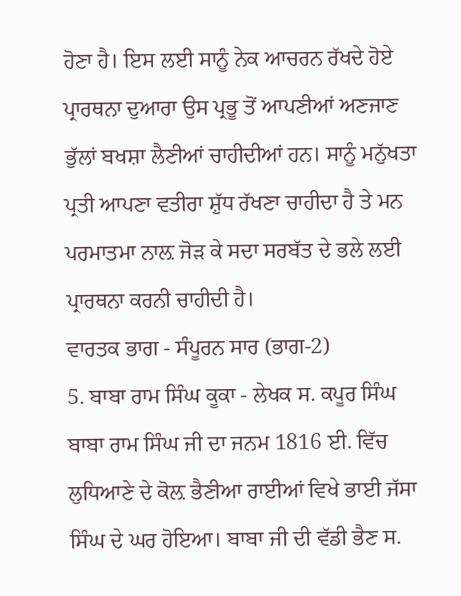ਹੋਣਾ ਹੈ। ਇਸ ਲਈ ਸਾਨੂੰ ਨੇਕ ਆਚਰਨ ਰੱਖਦੇ ਹੋਏ ਪ੍ਰਾਰਥਨਾ ਦੁਆਰਾ ਉਸ ਪ੍ਰਭੂ ਤੋਂ ਆਪਣੀਆਂ ਅਣਜਾਣ ਭੁੱਲਾਂ ਬਖਸ਼ਾ ਲੈਣੀਆਂ ਚਾਹੀਦੀਆਂ ਹਨ। ਸਾਨੂੰ ਮਨੁੱਖਤਾ ਪ੍ਰਤੀ ਆਪਣਾ ਵਤੀਰਾ ਸ਼ੁੱਧ ਰੱਖਣਾ ਚਾਹੀਦਾ ਹੈ ਤੇ ਮਨ ਪਰਮਾਤਮਾ ਨਾਲ਼ ਜੋੜ ਕੇ ਸਦਾ ਸਰਬੱਤ ਦੇ ਭਲੇ ਲਈ ਪ੍ਰਾਰਥਨਾ ਕਰਨੀ ਚਾਹੀਦੀ ਹੈ।
ਵਾਰਤਕ ਭਾਗ - ਸੰਪੂਰਨ ਸਾਰ (ਭਾਗ-2)
5. ਬਾਬਾ ਰਾਮ ਸਿੰਘ ਕੂਕਾ - ਲੇਖਕ ਸ. ਕਪੂਰ ਸਿੰਘ
ਬਾਬਾ ਰਾਮ ਸਿੰਘ ਜੀ ਦਾ ਜਨਮ 1816 ਈ. ਵਿੱਚ ਲੁਧਿਆਣੇ ਦੇ ਕੋਲ਼ ਭੈਣੀਆ ਰਾਈਆਂ ਵਿਖੇ ਭਾਈ ਜੱਸਾ ਸਿੰਘ ਦੇ ਘਰ ਹੋਇਆ। ਬਾਬਾ ਜੀ ਦੀ ਵੱਡੀ ਭੈਣ ਸ.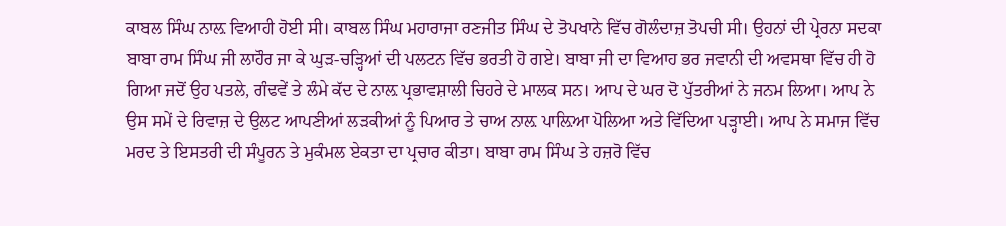ਕਾਬਲ ਸਿੰਘ ਨਾਲ਼ ਵਿਆਹੀ ਹੋਈ ਸੀ। ਕਾਬਲ ਸਿੰਘ ਮਹਾਰਾਜਾ ਰਣਜੀਤ ਸਿੰਘ ਦੇ ਤੋਪਖਾਨੇ ਵਿੱਚ ਗੋਲੰਦਾਜ਼ ਤੋਪਚੀ ਸੀ। ਉਹਨਾਂ ਦੀ ਪ੍ਰੇਰਨਾ ਸਦਕਾ ਬਾਬਾ ਰਾਮ ਸਿੰਘ ਜੀ ਲਾਹੌਰ ਜਾ ਕੇ ਘੁੜ-ਚੜ੍ਹਿਆਂ ਦੀ ਪਲਟਨ ਵਿੱਚ ਭਰਤੀ ਹੋ ਗਏ। ਬਾਬਾ ਜੀ ਦਾ ਵਿਆਹ ਭਰ ਜਵਾਨੀ ਦੀ ਅਵਸਥਾ ਵਿੱਚ ਹੀ ਹੋ ਗਿਆ ਜਦੋਂ ਉਹ ਪਤਲੇ, ਗੰਢਵੇਂ ਤੇ ਲੰਮੇ ਕੱਦ ਦੇ ਨਾਲ਼ ਪ੍ਰਭਾਵਸ਼ਾਲੀ ਚਿਹਰੇ ਦੇ ਮਾਲਕ ਸਨ। ਆਪ ਦੇ ਘਰ ਦੋ ਪੁੱਤਰੀਆਂ ਨੇ ਜਨਮ ਲਿਆ। ਆਪ ਨੇ ਉਸ ਸਮੇਂ ਦੇ ਰਿਵਾਜ਼ ਦੇ ਉਲਟ ਆਪਣੀਆਂ ਲੜਕੀਆਂ ਨੂੰ ਪਿਆਰ ਤੇ ਚਾਅ ਨਾਲ਼ ਪਾਲ਼ਿਆ ਪੋਲਿਆ ਅਤੇ ਵਿੱਦਿਆ ਪੜ੍ਹਾਈ। ਆਪ ਨੇ ਸਮਾਜ ਵਿੱਚ ਮਰਦ ਤੇ ਇਸਤਰੀ ਦੀ ਸੰਪੂਰਨ ਤੇ ਮੁਕੰਮਲ ਏਕਤਾ ਦਾ ਪ੍ਰਚਾਰ ਕੀਤਾ। ਬਾਬਾ ਰਾਮ ਸਿੰਘ ਤੇ ਹਜ਼ਰੋ ਵਿੱਚ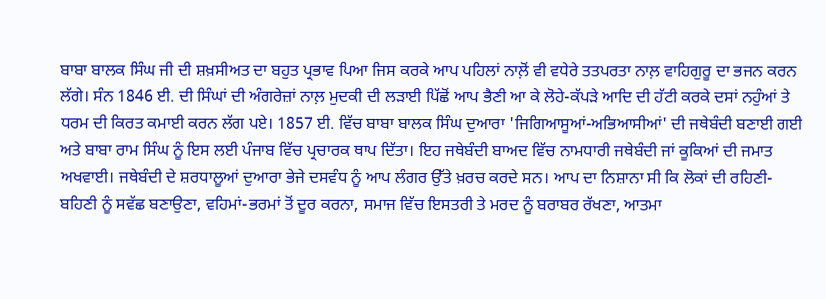ਬਾਬਾ ਬਾਲਕ ਸਿੰਘ ਜੀ ਦੀ ਸ਼ਖ਼ਸੀਅਤ ਦਾ ਬਹੁਤ ਪ੍ਰਭਾਵ ਪਿਆ ਜਿਸ ਕਰਕੇ ਆਪ ਪਹਿਲਾਂ ਨਾਲ਼ੋਂ ਵੀ ਵਧੇਰੇ ਤਤਪਰਤਾ ਨਾਲ਼ ਵਾਹਿਗੁਰੂ ਦਾ ਭਜਨ ਕਰਨ ਲੱਗੇ। ਸੰਨ 1846 ਈ. ਦੀ ਸਿੰਘਾਂ ਦੀ ਅੰਗਰੇਜ਼ਾਂ ਨਾਲ਼ ਮੁਦਕੀ ਦੀ ਲੜਾਈ ਪਿੱਛੋਂ ਆਪ ਭੈਣੀ ਆ ਕੇ ਲੋਹੇ-ਕੱਪੜੇ ਆਦਿ ਦੀ ਹੱਟੀ ਕਰਕੇ ਦਸਾਂ ਨਹੁੰਆਂ ਤੇ ਧਰਮ ਦੀ ਕਿਰਤ ਕਮਾਈ ਕਰਨ ਲੱਗ ਪਏ। 1857 ਈ. ਵਿੱਚ ਬਾਬਾ ਬਾਲਕ ਸਿੰਘ ਦੁਆਰਾ 'ਜਿਗਿਆਸੂਆਂ-ਅਭਿਆਸੀਆਂ' ਦੀ ਜਥੇਬੰਦੀ ਬਣਾਈ ਗਈ ਅਤੇ ਬਾਬਾ ਰਾਮ ਸਿੰਘ ਨੂੰ ਇਸ ਲਈ ਪੰਜਾਬ ਵਿੱਚ ਪ੍ਰਚਾਰਕ ਥਾਪ ਦਿੱਤਾ। ਇਹ ਜਥੇਬੰਦੀ ਬਾਅਦ ਵਿੱਚ ਨਾਮਧਾਰੀ ਜਥੇਬੰਦੀ ਜਾਂ ਕੂਕਿਆਂ ਦੀ ਜਮਾਤ ਅਖਵਾਈ। ਜਥੇਬੰਦੀ ਦੇ ਸ਼ਰਧਾਲੂਆਂ ਦੁਆਰਾ ਭੇਜੇ ਦਸਵੰਧ ਨੂੰ ਆਪ ਲੰਗਰ ਉੱਤੇ ਖ਼ਰਚ ਕਰਦੇ ਸਨ। ਆਪ ਦਾ ਨਿਸ਼ਾਨਾ ਸੀ ਕਿ ਲੋਕਾਂ ਦੀ ਰਹਿਣੀ-ਬਹਿਣੀ ਨੂੰ ਸਵੱਛ ਬਣਾਉਣਾ, ਵਹਿਮਾਂ-ਭਰਮਾਂ ਤੋਂ ਦੂਰ ਕਰਨਾ, ਸਮਾਜ ਵਿੱਚ ਇਸਤਰੀ ਤੇ ਮਰਦ ਨੂੰ ਬਰਾਬਰ ਰੱਖਣਾ, ਆਤਮਾ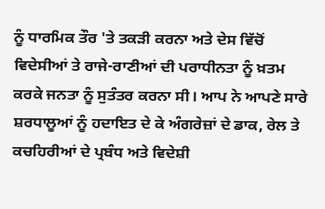ਨੂੰ ਧਾਰਮਿਕ ਤੌਰ 'ਤੇ ਤਕੜੀ ਕਰਨਾ ਅਤੇ ਦੇਸ ਵਿੱਚੋਂ ਵਿਦੇਸੀਆਂ ਤੇ ਰਾਜੇ-ਰਾਣੀਆਂ ਦੀ ਪਰਾਧੀਨਤਾ ਨੂੰ ਖ਼ਤਮ ਕਰਕੇ ਜਨਤਾ ਨੂੰ ਸੁਤੰਤਰ ਕਰਨਾ ਸੀ। ਆਪ ਨੇ ਆਪਣੇ ਸਾਰੇ ਸ਼ਰਧਾਲੂਆਂ ਨੂੰ ਹਦਾਇਤ ਦੇ ਕੇ ਅੰਗਰੇਜ਼ਾਂ ਦੇ ਡਾਕ, ਰੇਲ ਤੇ ਕਚਹਿਰੀਆਂ ਦੇ ਪ੍ਰਬੰਧ ਅਤੇ ਵਿਦੇਸ਼ੀ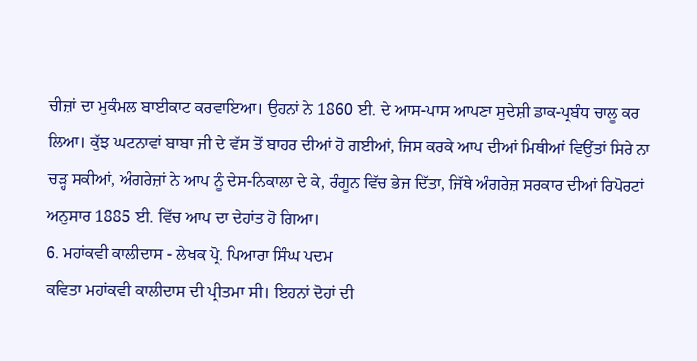ਚੀਜ਼ਾਂ ਦਾ ਮੁਕੰਮਲ ਬਾਈਕਾਟ ਕਰਵਾਇਆ। ਉਹਨਾਂ ਨੇ 1860 ਈ. ਦੇ ਆਸ-ਪਾਸ ਆਪਣਾ ਸੁਦੇਸ਼ੀ ਡਾਕ-ਪ੍ਰਬੰਧ ਚਾਲੂ ਕਰ ਲਿਆ। ਕੁੱਝ ਘਟਨਾਵਾਂ ਬਾਬਾ ਜੀ ਦੇ ਵੱਸ ਤੋਂ ਬਾਹਰ ਦੀਆਂ ਹੋ ਗਈਆਂ, ਜਿਸ ਕਰਕੇ ਆਪ ਦੀਆਂ ਮਿਥੀਆਂ ਵਿਉਂਤਾਂ ਸਿਰੇ ਨਾ ਚੜ੍ਹ ਸਕੀਆਂ, ਅੰਗਰੇਜ਼ਾਂ ਨੇ ਆਪ ਨੂੰ ਦੇਸ-ਨਿਕਾਲਾ ਦੇ ਕੇ, ਰੰਗੂਨ ਵਿੱਚ ਭੇਜ ਦਿੱਤਾ, ਜਿੱਥੇ ਅੰਗਰੇਜ਼ ਸਰਕਾਰ ਦੀਆਂ ਰਿਪੋਰਟਾਂ ਅਨੁਸਾਰ 1885 ਈ. ਵਿੱਚ ਆਪ ਦਾ ਦੇਹਾਂਤ ਹੋ ਗਿਆ।
6. ਮਹਾਂਕਵੀ ਕਾਲੀਦਾਸ - ਲੇਖਕ ਪ੍ਰੋ. ਪਿਆਰਾ ਸਿੰਘ ਪਦਮ
ਕਵਿਤਾ ਮਹਾਂਕਵੀ ਕਾਲੀਦਾਸ ਦੀ ਪ੍ਰੀਤਮਾ ਸੀ। ਇਹਨਾਂ ਦੋਹਾਂ ਦੀ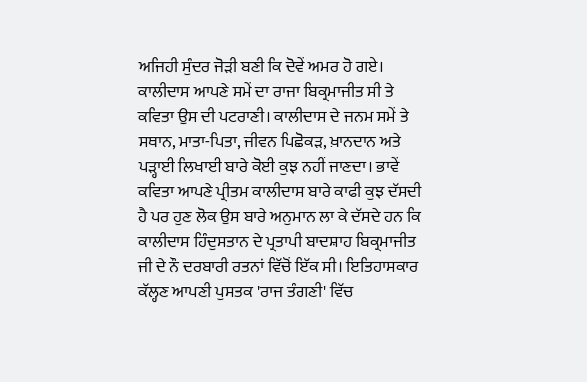ਅਜਿਹੀ ਸੁੰਦਰ ਜੋੜੀ ਬਣੀ ਕਿ ਦੋਵੇਂ ਅਮਰ ਹੋ ਗਏ। ਕਾਲੀਦਾਸ ਆਪਣੇ ਸਮੇਂ ਦਾ ਰਾਜਾ ਬਿਕ੍ਰਮਾਜੀਤ ਸੀ ਤੇ ਕਵਿਤਾ ਉਸ ਦੀ ਪਟਰਾਣੀ। ਕਾਲੀਦਾਸ ਦੇ ਜਨਮ ਸਮੇਂ ਤੇ ਸਥਾਨ, ਮਾਤਾ-ਪਿਤਾ, ਜੀਵਨ ਪਿਛੋਕੜ, ਖ਼ਾਨਦਾਨ ਅਤੇ ਪੜ੍ਹਾਈ ਲਿਖਾਈ ਬਾਰੇ ਕੋਈ ਕੁਝ ਨਹੀਂ ਜਾਣਦਾ। ਭਾਵੇਂ ਕਵਿਤਾ ਆਪਣੇ ਪ੍ਰੀਤਮ ਕਾਲੀਦਾਸ ਬਾਰੇ ਕਾਫੀ ਕੁਝ ਦੱਸਦੀ ਹੈ ਪਰ ਹੁਣ ਲੋਕ ਉਸ ਬਾਰੇ ਅਨੁਮਾਨ ਲਾ ਕੇ ਦੱਸਦੇ ਹਨ ਕਿ ਕਾਲੀਦਾਸ ਹਿੰਦੁਸਤਾਨ ਦੇ ਪ੍ਰਤਾਪੀ ਬਾਦਸ਼ਾਹ ਬਿਕ੍ਰਮਾਜੀਤ ਜੀ ਦੇ ਨੌ ਦਰਬਾਰੀ ਰਤਨਾਂ ਵਿੱਚੋਂ ਇੱਕ ਸੀ। ਇਤਿਹਾਸਕਾਰ ਕੱਲ੍ਹਣ ਆਪਣੀ ਪੁਸਤਕ 'ਰਾਜ ਤੰਗਣੀ' ਵਿੱਚ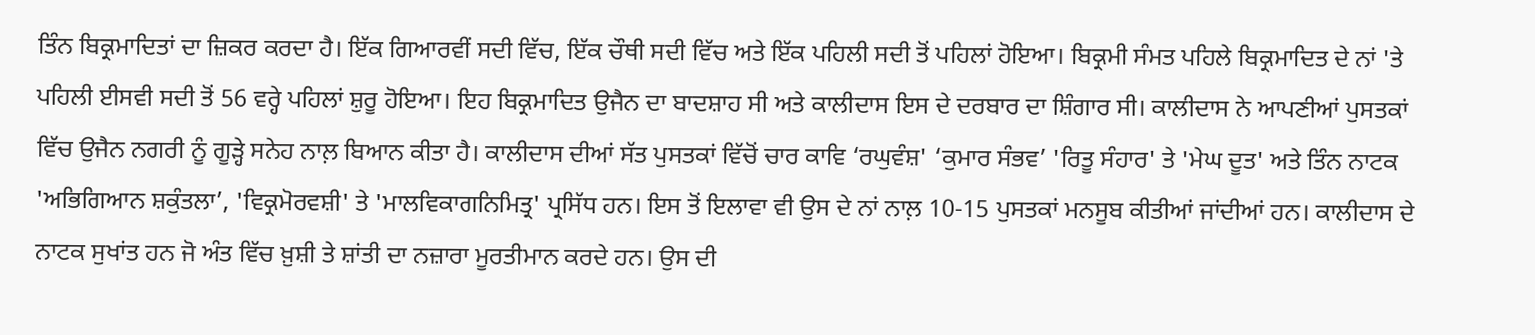ਤਿੰਨ ਬਿਕ੍ਰਮਾਦਿਤਾਂ ਦਾ ਜ਼ਿਕਰ ਕਰਦਾ ਹੈ। ਇੱਕ ਗਿਆਰਵੀਂ ਸਦੀ ਵਿੱਚ, ਇੱਕ ਚੌਥੀ ਸਦੀ ਵਿੱਚ ਅਤੇ ਇੱਕ ਪਹਿਲੀ ਸਦੀ ਤੋਂ ਪਹਿਲਾਂ ਹੋਇਆ। ਬਿਕ੍ਰਮੀ ਸੰਮਤ ਪਹਿਲੇ ਬਿਕ੍ਰਮਾਦਿਤ ਦੇ ਨਾਂ 'ਤੇ ਪਹਿਲੀ ਈਸਵੀ ਸਦੀ ਤੋਂ 56 ਵਰ੍ਹੇ ਪਹਿਲਾਂ ਸ਼ੁਰੂ ਹੋਇਆ। ਇਹ ਬਿਕ੍ਰਮਾਦਿਤ ਉਜੈਨ ਦਾ ਬਾਦਸ਼ਾਹ ਸੀ ਅਤੇ ਕਾਲੀਦਾਸ ਇਸ ਦੇ ਦਰਬਾਰ ਦਾ ਸ਼ਿੰਗਾਰ ਸੀ। ਕਾਲੀਦਾਸ ਨੇ ਆਪਣੀਆਂ ਪੁਸਤਕਾਂ ਵਿੱਚ ਉਜੈਨ ਨਗਰੀ ਨੂੰ ਗੂੜ੍ਹੇ ਸਨੇਹ ਨਾਲ਼ ਬਿਆਨ ਕੀਤਾ ਹੈ। ਕਾਲੀਦਾਸ ਦੀਆਂ ਸੱਤ ਪੁਸਤਕਾਂ ਵਿੱਚੋਂ ਚਾਰ ਕਾਵਿ ‘ਰਘੁਵੰਸ਼' ‘ਕੁਮਾਰ ਸੰਭਵ’ 'ਰਿਤੂ ਸੰਹਾਰ' ਤੇ 'ਮੇਘ ਦੂਤ' ਅਤੇ ਤਿੰਨ ਨਾਟਕ 'ਅਭਿਗਿਆਨ ਸ਼ਕੁੰਤਲਾ’, 'ਵਿਕ੍ਰਮੋਰਵਸ਼ੀ' ਤੇ 'ਮਾਲਵਿਕਾਗਨਿਮਿਤ੍ਰ' ਪ੍ਰਸਿੱਧ ਹਨ। ਇਸ ਤੋਂ ਇਲਾਵਾ ਵੀ ਉਸ ਦੇ ਨਾਂ ਨਾਲ਼ 10-15 ਪੁਸਤਕਾਂ ਮਨਸੂਬ ਕੀਤੀਆਂ ਜਾਂਦੀਆਂ ਹਨ। ਕਾਲੀਦਾਸ ਦੇ ਨਾਟਕ ਸੁਖਾਂਤ ਹਨ ਜੋ ਅੰਤ ਵਿੱਚ ਖ਼ੁਸ਼ੀ ਤੇ ਸ਼ਾਂਤੀ ਦਾ ਨਜ਼ਾਰਾ ਮੂਰਤੀਮਾਨ ਕਰਦੇ ਹਨ। ਉਸ ਦੀ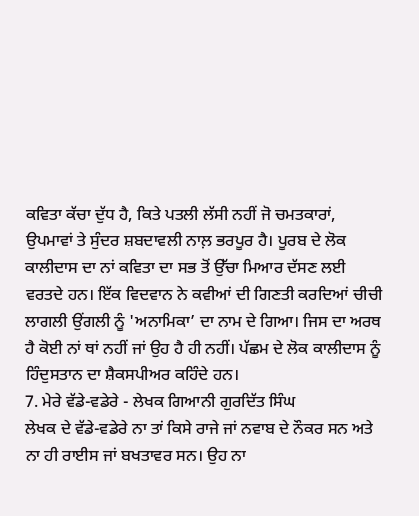ਕਵਿਤਾ ਕੱਚਾ ਦੁੱਧ ਹੈ, ਕਿਤੇ ਪਤਲੀ ਲੱਸੀ ਨਹੀਂ ਜੋ ਚਮਤਕਾਰਾਂ, ਉਪਮਾਵਾਂ ਤੇ ਸੁੰਦਰ ਸ਼ਬਦਾਵਲੀ ਨਾਲ਼ ਭਰਪੂਰ ਹੈ। ਪੂਰਬ ਦੇ ਲੋਕ ਕਾਲੀਦਾਸ ਦਾ ਨਾਂ ਕਵਿਤਾ ਦਾ ਸਭ ਤੋਂ ਉੱਚਾ ਮਿਆਰ ਦੱਸਣ ਲਈ ਵਰਤਦੇ ਹਨ। ਇੱਕ ਵਿਦਵਾਨ ਨੇ ਕਵੀਆਂ ਦੀ ਗਿਣਤੀ ਕਰਦਿਆਂ ਚੀਚੀ ਲਾਗਲੀ ਉਂਗਲੀ ਨੂੰ 'ਅਨਾਮਿਕਾ’ ਦਾ ਨਾਮ ਦੇ ਗਿਆ। ਜਿਸ ਦਾ ਅਰਥ ਹੈ ਕੋਈ ਨਾਂ ਥਾਂ ਨਹੀਂ ਜਾਂ ਉਹ ਹੈ ਹੀ ਨਹੀਂ। ਪੱਛਮ ਦੇ ਲੋਕ ਕਾਲੀਦਾਸ ਨੂੰ ਹਿੰਦੁਸਤਾਨ ਦਾ ਸ਼ੈਕਸਪੀਅਰ ਕਹਿੰਦੇ ਹਨ।
7. ਮੇਰੇ ਵੱਡੇ-ਵਡੇਰੇ - ਲੇਖਕ ਗਿਆਨੀ ਗੁਰਦਿੱਤ ਸਿੰਘ
ਲੇਖਕ ਦੇ ਵੱਡੇ-ਵਡੇਰੇ ਨਾ ਤਾਂ ਕਿਸੇ ਰਾਜੇ ਜਾਂ ਨਵਾਬ ਦੇ ਨੌਕਰ ਸਨ ਅਤੇ ਨਾ ਹੀ ਰਾਈਸ ਜਾਂ ਬਖਤਾਵਰ ਸਨ। ਉਹ ਨਾ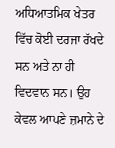ਅਧਿਆਤਮਿਕ ਖੇਤਰ ਵਿੱਚ ਕੋਈ ਦਰਜਾ ਰੱਖਦੇ ਸਨ ਅਤੇ ਨਾ ਹੀ ਵਿਦਵਾਨ ਸਨ। ਉਹ ਕੇਵਲ ਆਪਣੇ ਜ਼ਮਾਨੇ ਦੇ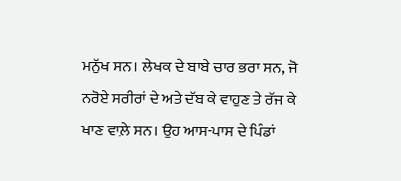ਮਨੁੱਖ ਸਨ। ਲੇਖਕ ਦੇ ਬਾਬੇ ਚਾਰ ਭਰਾ ਸਨ, ਜੋ ਨਰੋਏ ਸਰੀਰਾਂ ਦੇ ਅਤੇ ਦੱਬ ਕੇ ਵਾਹੁਣ ਤੇ ਰੱਜ ਕੇ ਖਾਣ ਵਾਲ਼ੇ ਸਨ। ਉਹ ਆਸ-ਪਾਸ ਦੇ ਪਿੰਡਾਂ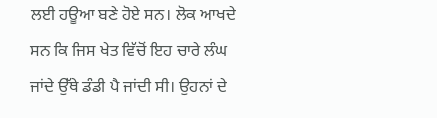ਲਈ ਹਊਆ ਬਣੇ ਹੋਏ ਸਨ। ਲੋਕ ਆਖਦੇ ਸਨ ਕਿ ਜਿਸ ਖੇਤ ਵਿੱਚੋਂ ਇਹ ਚਾਰੇ ਲੰਘ ਜਾਂਦੇ ਉੱਥੇ ਡੰਡੀ ਪੈ ਜਾਂਦੀ ਸੀ। ਉਹਨਾਂ ਦੇ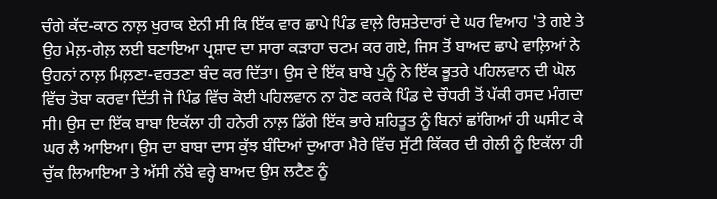ਚੰਗੇ ਕੱਦ-ਕਾਠ ਨਾਲ਼ ਖੁਰਾਕ ਏਨੀ ਸੀ ਕਿ ਇੱਕ ਵਾਰ ਛਾਪੇ ਪਿੰਡ ਵਾਲ਼ੇ ਰਿਸ਼ਤੇਦਾਰਾਂ ਦੇ ਘਰ ਵਿਆਹ 'ਤੇ ਗਏ ਤੇ ਉਹ ਮੇਲ਼-ਗੇਲ਼ ਲਈ ਬਣਾਇਆ ਪ੍ਰਸ਼ਾਦ ਦਾ ਸਾਰਾ ਕੜਾਹਾ ਚਟਮ ਕਰ ਗਏ, ਜਿਸ ਤੋਂ ਬਾਅਦ ਛਾਪੇ ਵਾਲ਼ਿਆਂ ਨੇ ਉਹਨਾਂ ਨਾਲ਼ ਮਿਲ਼ਣਾ-ਵਰਤਣਾ ਬੰਦ ਕਰ ਦਿੱਤਾ। ਉਸ ਦੇ ਇੱਕ ਬਾਬੇ ਪੁਨੂੰ ਨੇ ਇੱਕ ਭੂਤਰੇ ਪਹਿਲਵਾਨ ਦੀ ਘੋਲ ਵਿੱਚ ਤੋਬਾ ਕਰਵਾ ਦਿੱਤੀ ਜੋ ਪਿੰਡ ਵਿੱਚ ਕੋਈ ਪਹਿਲਵਾਨ ਨਾ ਹੋਣ ਕਰਕੇ ਪਿੰਡ ਦੇ ਚੌਧਰੀ ਤੋਂ ਪੱਕੀ ਰਸਦ ਮੰਗਦਾ ਸੀ। ਉਸ ਦਾ ਇੱਕ ਬਾਬਾ ਇਕੱਲਾ ਹੀ ਹਨੇਰੀ ਨਾਲ਼ ਡਿੱਗੇ ਇੱਕ ਭਾਰੇ ਸ਼ਹਿਤੂਤ ਨੂੰ ਬਿਨਾਂ ਛਾਂਗਿਆਂ ਹੀ ਘਸੀਟ ਕੇ ਘਰ ਲੈ ਆਇਆ। ਉਸ ਦਾ ਬਾਬਾ ਦਾਸ ਕੁੱਝ ਬੰਦਿਆਂ ਦੁਆਰਾ ਮੈਰੇ ਵਿੱਚ ਸੁੱਟੀ ਕਿੱਕਰ ਦੀ ਗੇਲੀ ਨੂੰ ਇਕੱਲਾ ਹੀ ਚੁੱਕ ਲਿਆਇਆ ਤੇ ਅੱਸੀ ਨੱਬੇ ਵਰ੍ਹੇ ਬਾਅਦ ਉਸ ਲਟੈਣ ਨੂੰ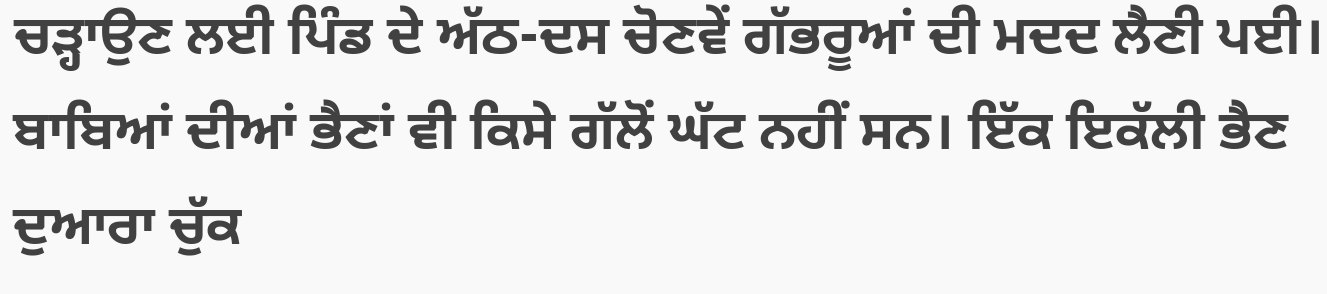ਚੜ੍ਹਾਉਣ ਲਈ ਪਿੰਡ ਦੇ ਅੱਠ-ਦਸ ਚੋਣਵੇਂ ਗੱਭਰੂਆਂ ਦੀ ਮਦਦ ਲੈਣੀ ਪਈ। ਬਾਬਿਆਂ ਦੀਆਂ ਭੈਣਾਂ ਵੀ ਕਿਸੇ ਗੱਲੋਂ ਘੱਟ ਨਹੀਂ ਸਨ। ਇੱਕ ਇਕੱਲੀ ਭੈਣ ਦੁਆਰਾ ਚੁੱਕ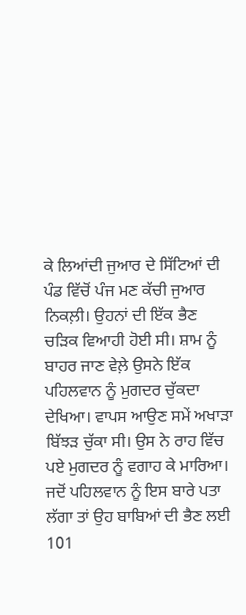ਕੇ ਲਿਆਂਦੀ ਜੁਆਰ ਦੇ ਸਿੱਟਿਆਂ ਦੀ ਪੰਡ ਵਿੱਚੋਂ ਪੰਜ ਮਣ ਕੱਚੀ ਜੁਆਰ ਨਿਕਲ਼ੀ। ਉਹਨਾਂ ਦੀ ਇੱਕ ਭੈਣ ਚੜਿਕ ਵਿਆਹੀ ਹੋਈ ਸੀ। ਸ਼ਾਮ ਨੂੰ ਬਾਹਰ ਜਾਣ ਵੇਲ਼ੇ ਉਸਨੇ ਇੱਕ ਪਹਿਲਵਾਨ ਨੂੰ ਮੁਗਦਰ ਚੁੱਕਦਾ ਦੇਖਿਆ। ਵਾਪਸ ਆਉਣ ਸਮੇਂ ਅਖਾੜਾ ਬਿੱਝੜ ਚੁੱਕਾ ਸੀ। ਉਸ ਨੇ ਰਾਹ ਵਿੱਚ ਪਏ ਮੁਗਦਰ ਨੂੰ ਵਗਾਹ ਕੇ ਮਾਰਿਆ। ਜਦੋਂ ਪਹਿਲਵਾਨ ਨੂੰ ਇਸ ਬਾਰੇ ਪਤਾ ਲੱਗਾ ਤਾਂ ਉਹ ਬਾਬਿਆਂ ਦੀ ਭੈਣ ਲਈ 101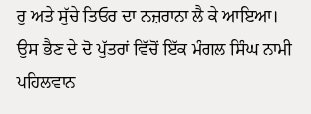ਰੁ ਅਤੇ ਸੁੱਚੇ ਤਿਓਰ ਦਾ ਨਜ਼ਰਾਨਾ ਲੈ ਕੇ ਆਇਆ। ਉਸ ਭੈਣ ਦੇ ਦੋ ਪੁੱਤਰਾਂ ਵਿੱਚੋਂ ਇੱਕ ਮੰਗਲ ਸਿੰਘ ਨਾਮੀ ਪਹਿਲਵਾਨ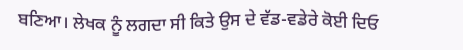ਬਣਿਆ। ਲੇਖਕ ਨੂੰ ਲਗਦਾ ਸੀ ਕਿਤੇ ਉਸ ਦੇ ਵੱਡ-ਵਡੇਰੇ ਕੋਈ ਦਿਓ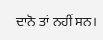ਦਾਨੋ ਤਾਂ ਨਹੀਂ ਸਨ।